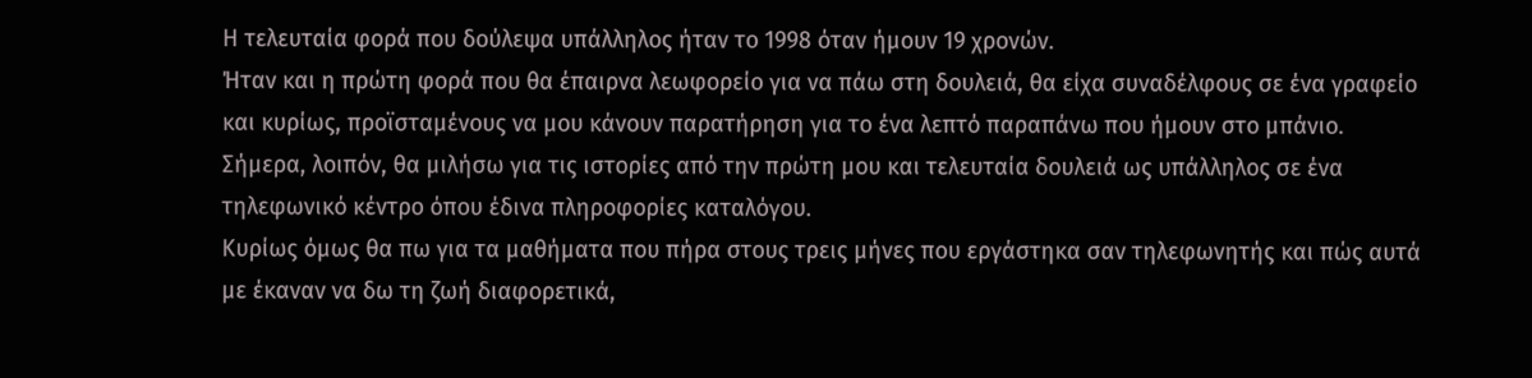Η τελευταία φορά που δούλεψα υπάλληλος ήταν το 1998 όταν ήμουν 19 χρονών.
Ήταν και η πρώτη φορά που θα έπαιρνα λεωφορείο για να πάω στη δουλειά, θα είχα συναδέλφους σε ένα γραφείο και κυρίως, προϊσταμένους να μου κάνουν παρατήρηση για το ένα λεπτό παραπάνω που ήμουν στο μπάνιο.
Σήμερα, λοιπόν, θα μιλήσω για τις ιστορίες από την πρώτη μου και τελευταία δουλειά ως υπάλληλος σε ένα τηλεφωνικό κέντρο όπου έδινα πληροφορίες καταλόγου.
Κυρίως όμως θα πω για τα μαθήματα που πήρα στους τρεις μήνες που εργάστηκα σαν τηλεφωνητής και πώς αυτά με έκαναν να δω τη ζωή διαφορετικά,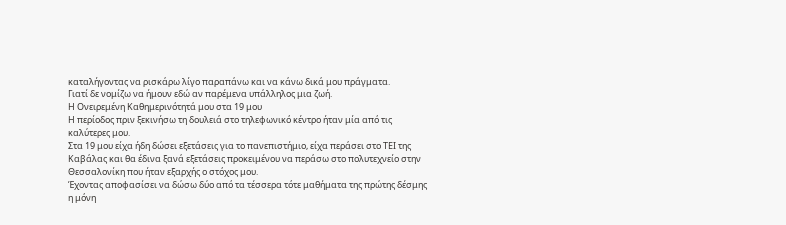καταλήγοντας να ρισκάρω λίγο παραπάνω και να κάνω δικά μου πράγματα.
Γιατί δε νομίζω να ήμουν εδώ αν παρέμενα υπάλληλος μια ζωή.
Η Ονειρεμένη Καθημερινότητά μου στα 19 μου
Η περίοδος πριν ξεκινήσω τη δουλειά στο τηλεφωνικό κέντρο ήταν μία από τις καλύτερες μου.
Στα 19 μου είχα ήδη δώσει εξετάσεις για το πανεπιστήμιο, είχα περάσει στο ΤΕΙ της Καβάλας και θα έδινα ξανά εξετάσεις προκειμένου να περάσω στο πολυτεχνείο στην Θεσσαλονίκη που ήταν εξαρχής ο στόχος μου.
Έχοντας αποφασίσει να δώσω δύο από τα τέσσερα τότε μαθήματα της πρώτης δέσμης η μόνη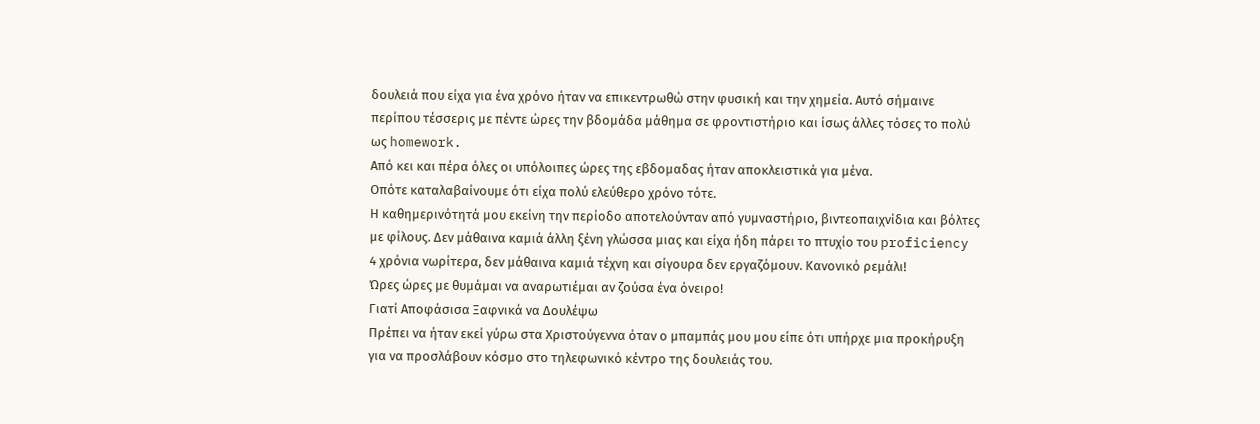δουλειά που είχα για ένα χρόνο ήταν να επικεντρωθώ στην φυσική και την χημεία. Αυτό σήμαινε περίπου τέσσερις με πέντε ώρες την βδομάδα μάθημα σε φροντιστήριο και ίσως άλλες τόσες το πολύ ως homework.
Από κει και πέρα όλες οι υπόλοιπες ώρες της εβδομαδας ήταν αποκλειστικά για μένα.
Οπότε καταλαβαίνουμε ότι είχα πολύ ελεύθερο χρόνο τότε.
Η καθημερινότητά μου εκείνη την περίοδο αποτελούνταν από γυμναστήριο, βιντεοπαιχνίδια και βόλτες με φίλους. Δεν μάθαινα καμιά άλλη ξένη γλώσσα μιας και είχα ήδη πάρει το πτυχίο του proficiency 4 χρόνια νωρίτερα, δεν μάθαινα καμιά τέχνη και σίγουρα δεν εργαζόμουν. Κανονικό ρεμάλι!
Ώρες ώρες με θυμάμαι να αναρωτιέμαι αν ζούσα ένα όνειρο!
Γιατί Αποφάσισα Ξαφνικά να Δουλέψω
Πρέπει να ήταν εκεί γύρω στα Χριστούγεννα όταν ο μπαμπάς μου μου είπε ότι υπήρχε μια προκήρυξη για να προσλάβουν κόσμο στο τηλεφωνικό κέντρο της δουλειάς του.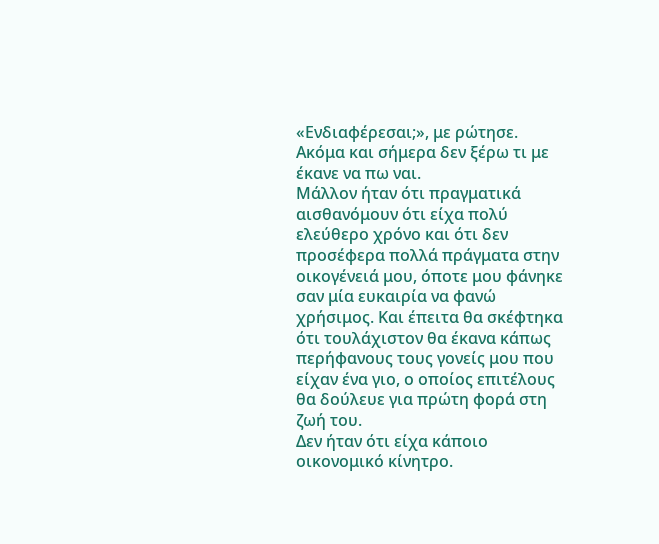«Ενδιαφέρεσαι;», με ρώτησε.
Ακόμα και σήμερα δεν ξέρω τι με έκανε να πω ναι.
Μάλλον ήταν ότι πραγματικά αισθανόμουν ότι είχα πολύ ελεύθερο χρόνο και ότι δεν προσέφερα πολλά πράγματα στην οικογένειά μου, όποτε μου φάνηκε σαν μία ευκαιρία να φανώ χρήσιμος. Και έπειτα θα σκέφτηκα ότι τουλάχιστον θα έκανα κάπως περήφανους τους γονείς μου που είχαν ένα γιο, ο οποίος επιτέλους θα δούλευε για πρώτη φορά στη ζωή του.
Δεν ήταν ότι είχα κάποιο οικονομικό κίνητρο.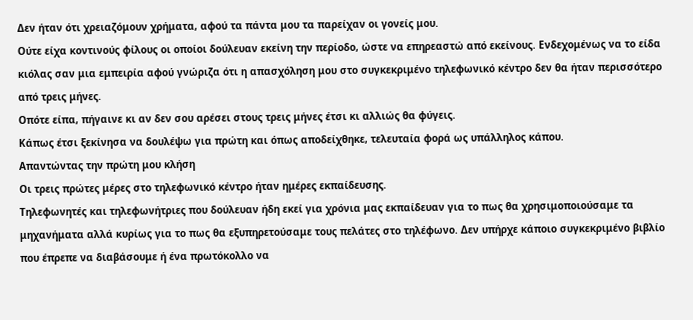Δεν ήταν ότι χρειαζόμουν χρήματα, αφού τα πάντα μου τα παρείχαν οι γονείς μου.
Ούτε είχα κοντινούς φίλους οι οποίοι δούλευαν εκείνη την περίοδο, ώστε να επηρεαστώ από εκείνους. Ενδεχομένως να το είδα κιόλας σαν μια εμπειρία αφού γνώριζα ότι η απασχόληση μου στο συγκεκριμένο τηλεφωνικό κέντρο δεν θα ήταν περισσότερο από τρεις μήνες.
Οπότε είπα, πήγαινε κι αν δεν σου αρέσει στους τρεις μήνες έτσι κι αλλιώς θα φύγεις.
Κάπως έτσι ξεκίνησα να δουλέψω για πρώτη και όπως αποδείχθηκε, τελευταία φορά ως υπάλληλος κάπου.
Απαντώντας την πρώτη μου κλήση
Οι τρεις πρώτες μέρες στο τηλεφωνικό κέντρο ήταν ημέρες εκπαίδευσης.
Τηλεφωνητές και τηλεφωνήτριες που δούλευαν ήδη εκεί για χρόνια μας εκπαίδευαν για το πως θα χρησιμοποιούσαμε τα μηχανήματα αλλά κυρίως για το πως θα εξυπηρετούσαμε τους πελάτες στο τηλέφωνο. Δεν υπήρχε κάποιο συγκεκριμένο βιβλίο που έπρεπε να διαβάσουμε ή ένα πρωτόκολλο να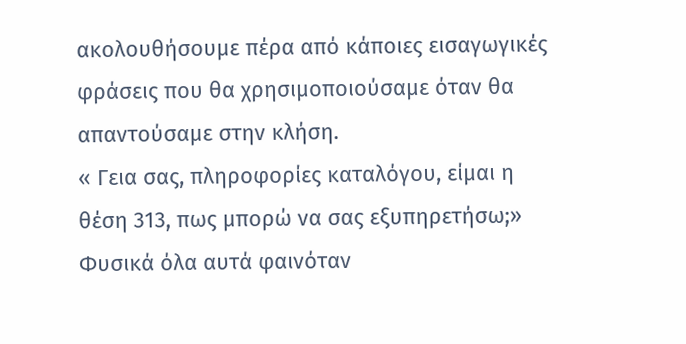ακολουθήσουμε πέρα από κάποιες εισαγωγικές φράσεις που θα χρησιμοποιούσαμε όταν θα απαντούσαμε στην κλήση.
« Γεια σας, πληροφορίες καταλόγου, είμαι η θέση 313, πως μπορώ να σας εξυπηρετήσω;»
Φυσικά όλα αυτά φαινόταν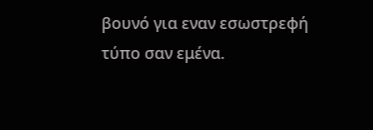βουνό για εναν εσωστρεφή τύπο σαν εμένα.